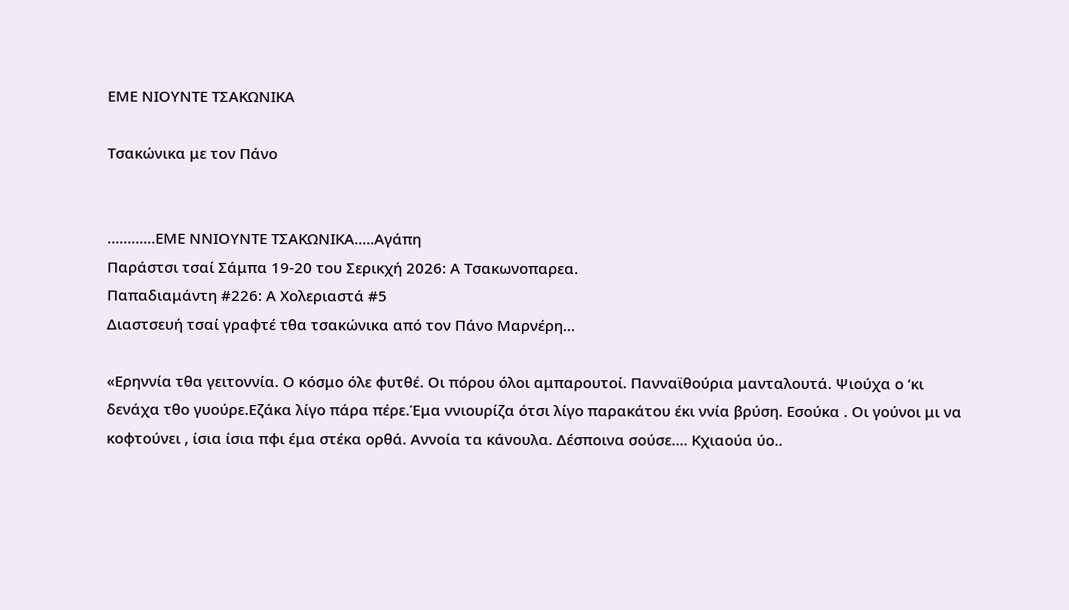ΕΜΕ ΝΙΟΥΝΤΕ ΤΣΑΚΩΝΙΚΑ

Τσακώνικα με τον Πάνο


…………ΕΜΕ ΝΝΙΟΥΝΤΕ ΤΣΑΚΩΝΙΚΑ…..Αγάπη
Παράστσι τσαί Σάμπα 19-20 του Σερικχή 2026: Α Τσακωνοπαρεα.
Παπαδιαμάντη #226: Α Χολεριαστά #5
Διαστσευή τσαί γραφτέ τθα τσακώνικα από τον Πάνο Μαρνέρη…

«Ερηννία τθα γειτοννία. Ο κόσμο όλε φυτθέ. Οι πόρου όλοι αμπαρουτοί. Πανναϊθούρια μανταλουτά. Ψιούχα ο ‘κι δενάχα τθο γυούρε.Εζάκα λίγο πάρα πέρε.Έμα ννιουρίζα ότσι λίγο παρακάτου έκι ννία βρύση. Εσούκα . Οι γούνοι μι να κοφτούνει , ίσια ίσια πφι έμα στέκα ορθά. Αννοία τα κάνουλα. Δέσποινα σούσε…. Κχιαούα ύο..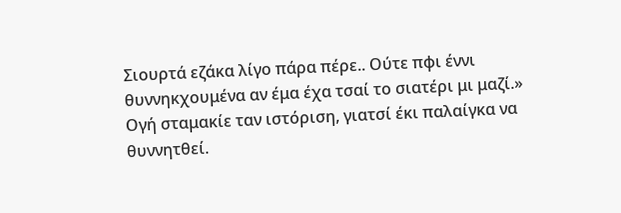Σιουρτά εζάκα λίγο πάρα πέρε.. Ούτε πφι έννι θυννηκχουμένα αν έμα έχα τσαί το σιατέρι μι μαζί.»
Ογή σταμακίε ταν ιστόριση, γιατσί έκι παλαίγκα να θυννητθεί.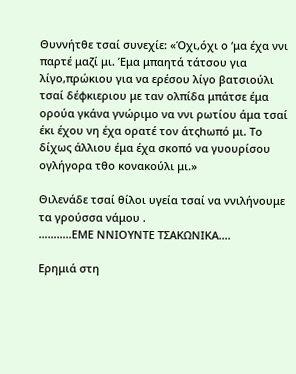Θυννήτθε τσαί συνεχίε: «Όχι,όχι ο ‘μα έχα ννι παρτέ μαζί μι. Έμα μπαητά τάτσου για λίγο,πρώκιου για να ερέσου λίγο βατσιούλι τσαί δέφκιεριου με ταν ολπίδα μπάτσε έμα ορούα γκάνα γνώριμο να ννι ρωτίου άμα τσαί έκι έχου νη έχα ορατέ τον άτςhωπό μι. Το δίχως άλλιου έμα έχα σκοπό να γυουρίσου ογλήγορα τθο κονακούλι μι.»

Θιλενάδε τσαί θίλοι υγεία τσαί να ννιλήνουμε τα γρούσσα νάμου .
………..ΕΜΕ ΝΝΙΟΥΝΤΕ ΤΣΑΚΩΝΙΚΑ….

Ερημιά στη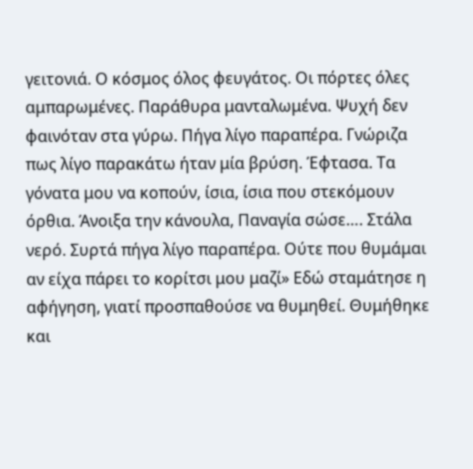γειτονιά. Ο κόσμος όλος φευγάτος. Οι πόρτες όλες αμπαρωμένες. Παράθυρα μανταλωμένα. Ψυχή δεν φαινόταν στα γύρω. Πήγα λίγο παραπέρα. Γνώριζα πως λίγο παρακάτω ήταν μία βρύση. Έφτασα. Τα γόνατα μου να κοπούν, ίσια, ίσια που στεκόμουν όρθια. Άνοιξα την κάνουλα, Παναγία σώσε…. Στάλα νερό. Συρτά πήγα λίγο παραπέρα. Ούτε που θυμάμαι αν είχα πάρει το κορίτσι μου μαζί» Εδώ σταμάτησε η αφήγηση, γιατί προσπαθούσε να θυμηθεί. Θυμήθηκε και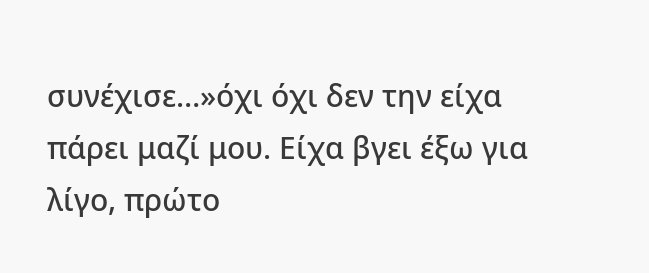συνέχισε…»όχι όχι δεν την είχα πάρει μαζί μου. Είχα βγει έξω για λίγο, πρώτο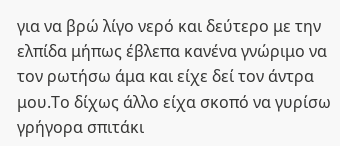για να βρώ λίγο νερό και δεύτερο με την ελπίδα μήπως έβλεπα κανένα γνώριμο να τον ρωτήσω άμα και είχε δεί τον άντρα μου.Το δίχως άλλο είχα σκοπό να γυρίσω γρήγορα σπιτάκι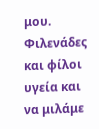μου.
Φιλενάδες και φίλοι υγεία και να μιλάμε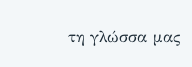τη γλώσσα μας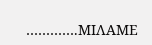………….ΜΙΛΑΜΕ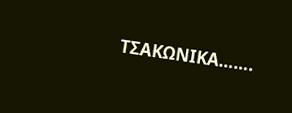ΤΣΑΚΩΝΙΚΑ…….